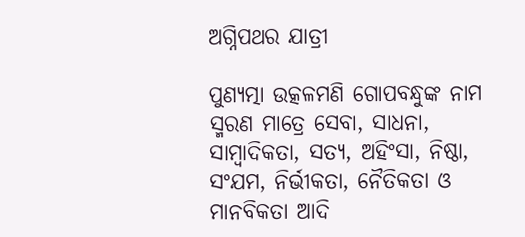ଅଗ୍ନିପଥର ଯାତ୍ରୀ

ପୁଣ୍ୟତ୍ମା ଉତ୍କଳମଣି ଗୋପବନ୍ଧୁଙ୍କ ନାମ ସ୍ମରଣ ମାତ୍ରେ ସେବା, ସାଧନା, ସାମ୍ବାଦିକତା, ସତ୍ୟ, ଅହିଂସା, ନିଷ୍ଠା, ସଂଯମ, ନିର୍ଭୀକତା, ନୈତିକତା ଓ ମାନବିକତା ଆଦି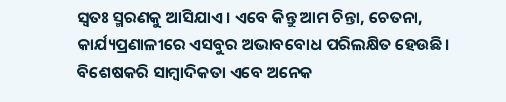ସ୍ୱତଃ ସ୍ମରଣକୁ ଆସିଯାଏ। ଏବେ କିନ୍ତୁ ଆମ ଚିନ୍ତା, ଚେତନା, କାର୍ଯ୍ୟପ୍ରଣାଳୀରେ ଏସବୁର ଅଭାବବୋଧ ପରିଲକ୍ଷିତ ହେଉଛି। ବିଶେଷକରି ସାମ୍ବାଦିକତା ଏବେ ଅନେକ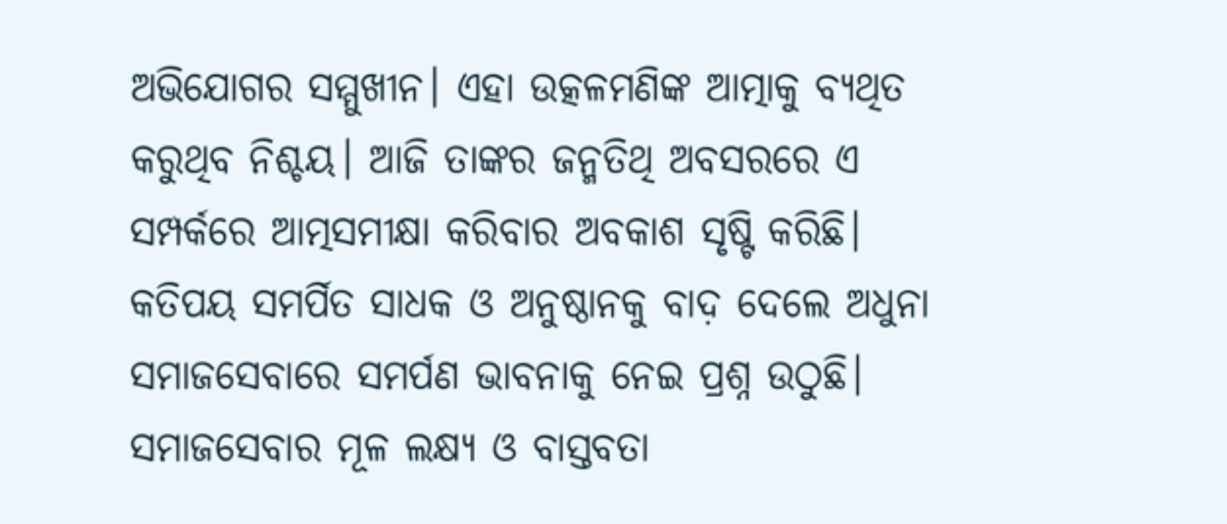ଅଭିଯୋଗର ସମ୍ମୁଖୀନ। ଏହା ଉତ୍କଳମଣିଙ୍କ ଆତ୍ମାକୁ ବ୍ୟଥିତ କରୁଥିବ ନିଶ୍ଚୟ। ଆଜି ତାଙ୍କର ଜନ୍ମତିଥି ଅବସରରେ ଏ ସମ୍ପର୍କରେ ଆତ୍ମସମୀକ୍ଷା କରିବାର ଅବକାଶ ସୃଷ୍ଟି କରିଛି।
କତିପୟ ସମର୍ପିତ ସାଧକ ଓ ଅନୁଷ୍ଠାନକୁ ବାଦ଼ ଦେଲେ ଅଧୁନା ସମାଜସେବାରେ ସମର୍ପଣ ଭାବନାକୁ ନେଇ ପ୍ରଶ୍ନ ଉଠୁଛି। ସମାଜସେବାର ମୂଳ ଲକ୍ଷ୍ୟ ଓ ବାସ୍ତବତା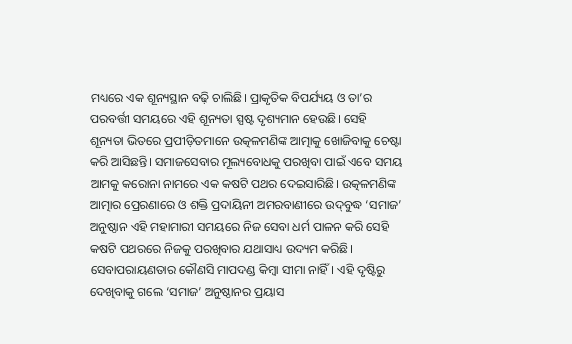ମଧ୍ୟରେ ଏକ ଶୂନ୍ୟସ୍ଥାନ ବଢ଼ି ଚାଲିଛି। ପ୍ରାକୃତିକ ବିପର୍ଯ୍ୟୟ ଓ ତା’ର ପରବର୍ତ୍ତୀ ସମୟରେ ଏହି ଶୂନ୍ୟତା ସ୍ପଷ୍ଟ ଦୃଶ୍ୟମାନ ହେଉଛି। ସେହି ଶୂନ୍ୟତା ଭିତରେ ପ୍ରପୀଡ଼ିତମାନେ ଉତ୍କଳମଣିଙ୍କ ଆତ୍ମାକୁ ଖୋଜିବାକୁ ଚେଷ୍ଟା କରି ଆସିଛନ୍ତି। ସମାଜସେବାର ମୂଲ୍ୟବୋଧକୁ ପରଖିବା ପାଇଁ ଏବେ ସମୟ ଆମକୁ କରୋନା ନାମରେ ଏକ କଷଟି ପଥର ଦେଇସାରିଛି। ଉତ୍କଳମଣିଙ୍କ ଆତ୍ମାର ପ୍ରେରଣାରେ ଓ ଶକ୍ତି ପ୍ରଦାୟିନୀ ଅମରବାଣୀରେ ଉଦ୍‌ବୁଦ୍ଧ ‘ସମାଜ’ ଅନୁଷ୍ଠାନ ଏହି ମହାମାରୀ ସମୟରେ ନିଜ ସେବା ଧର୍ମ ପାଳନ କରି ସେହି କଷଟି ପଥରରେ ନିଜକୁ ପରଖିବାର ଯଥାସାଧ୍ୟ ଉଦ୍ୟମ କରିଛି। ସେବାପରାୟଣତାର କୌଣସି ମାପଦଣ୍ଡ କିମ୍ବା ସୀମା ନାହିଁ। ଏହି ଦୃଷ୍ଟିରୁ ଦେଖିବାକୁ ଗଲେ ‘ସମାଜ’ ଅନୁଷ୍ଠାନର ପ୍ରୟାସ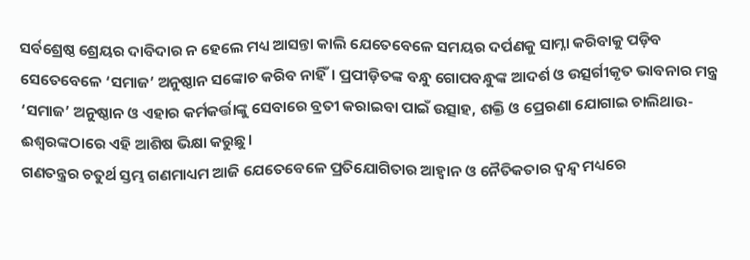ସର୍ବଶ୍ରେଷ୍ଠ ଶ୍ରେୟର ଦାବିଦାର ନ ହେଲେ ମଧ୍ୟ ଆସନ୍ତା କାଲି ଯେତେବେଳେ ସମୟର ଦର୍ପଣକୁ ସାମ୍ନା କରିବାକୁ ପଡ଼ିବ ସେତେବେଳେ ‘ସମାଜ’ ଅନୁଷ୍ଠାନ ସଙ୍କୋଚ କରିବ ନାହିଁ। ପ୍ରପୀଡ଼ିତଙ୍କ ବନ୍ଧୁ ଗୋପବନ୍ଧୁଙ୍କ ଆଦର୍ଶ ଓ ଉତ୍ସର୍ଗୀକୃତ ଭାବନାର ମନ୍ତ୍ର ‘ସମାଜ’ ଅନୁଷ୍ଠାନ ଓ ଏହାର କର୍ମକର୍ତ୍ତାଙ୍କୁ ସେବାରେ ବ୍ରତୀ କରାଇବା ପାଇଁ ଉତ୍ସାହ, ଶକ୍ତି ଓ ପ୍ରେରଣା ଯୋଗାଇ ଚାଲିଥାଉ- ଈଶ୍ବରଙ୍କଠାରେ ଏହି ଆଶିଷ ଭିକ୍ଷା କରୁଛୁ।
ଗଣତନ୍ତ୍ରର ଚତୁର୍ଥ ସ୍ତମ୍ଭ ଗଣମାଧ୍ୟମ ଆଜି ଯେତେବେଳେ ପ୍ରତିଯୋଗିତାର ଆହ୍ୱାନ ଓ ନୈତିକତାର ଦ୍ବନ୍ଦ୍ବ ମଧ୍ୟରେ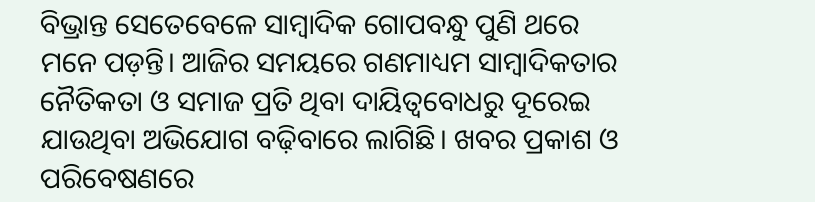ବିଭ୍ରାନ୍ତ ସେତେବେଳେ ସାମ୍ବାଦିକ ଗୋପବନ୍ଧୁ ପୁଣି ଥରେ ମନେ ପଡ଼ନ୍ତି। ଆଜିର ସମୟରେ ଗଣମାଧ୍ୟମ ସାମ୍ବାଦିକତାର ନୈତିକତା ଓ ସମାଜ ପ୍ରତି ଥିବା ଦାୟିତ୍ୱବୋଧରୁ ଦୂରେଇ ଯାଉଥିବା ଅଭିଯୋଗ ବଢ଼ିବାରେ ଲାଗିଛି। ଖବର ପ୍ରକାଶ ଓ ପରିବେଷଣରେ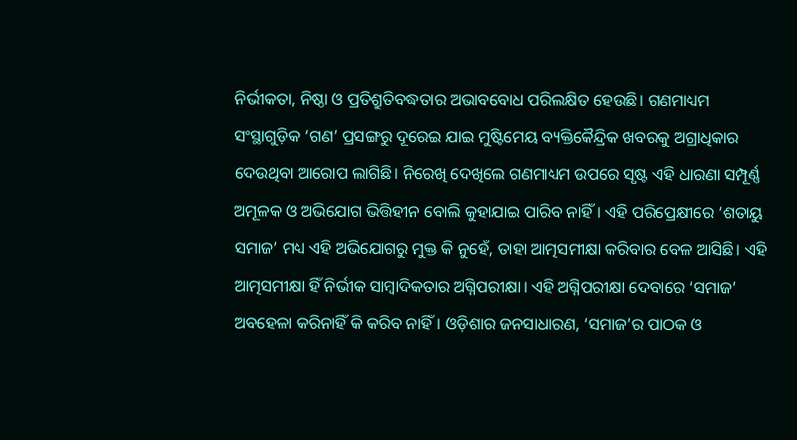ନିର୍ଭୀକତା, ନିଷ୍ଠା ଓ ପ୍ରତିଶ୍ରୁତିବଦ୍ଧତାର ଅଭାବବୋଧ ପରିଲକ୍ଷିତ ହେଉଛି। ଗଣମାଧ୍ୟମ ସଂସ୍ଥାଗୁଡ଼ିକ ‘ଗଣ’ ପ୍ରସଙ୍ଗରୁ ଦୂରେଇ ଯାଇ ମୁଷ୍ଟିମେୟ ବ୍ୟକ୍ତିକୈନ୍ଦ୍ରିକ ଖବରକୁ ଅଗ୍ରାଧିକାର ଦେଉଥିବା ଆରୋପ ଲାଗିଛି। ନିରେଖି ଦେଖିଲେ ଗଣମାଧ୍ୟମ ଉପରେ ସୃଷ୍ଟ ଏହି ଧାରଣା ସମ୍ପୂର୍ଣ୍ଣ ଅମୂଳକ ଓ ଅଭିଯୋଗ ଭିତ୍ତିହୀନ ବୋଲି କୁହାଯାଇ ପାରିବ ନାହିଁ। ଏହି ପରିପ୍ରେକ୍ଷୀରେ ‘ଶତାୟୁ ସମାଜ’ ମଧ୍ୟ ଏହି ଅଭିଯୋଗରୁ ମୁକ୍ତ କି ନୁହେଁ, ତାହା ଆତ୍ମସମୀକ୍ଷା କରିବାର ବେଳ ଆସିଛି। ଏହି ଆତ୍ମସମୀକ୍ଷା ହିଁ ନିର୍ଭୀକ ସାମ୍ବାଦିକତାର ଅଗ୍ନିପରୀକ୍ଷା। ଏହି ଅଗ୍ନିପରୀକ୍ଷା ଦେବାରେ ‘ସମାଜ’ ଅବହେଳା କରିନାହିଁ କି କରିବ ନାହିଁ। ଓଡ଼ିଶାର ଜନସାଧାରଣ, ‘ସମାଜ’ର ପାଠକ ଓ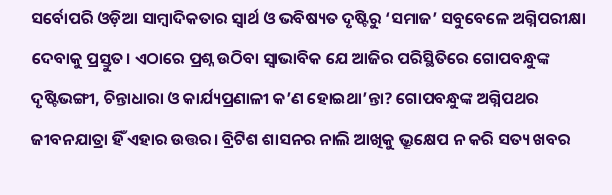ସର୍ବୋପରି ଓଡ଼ିଆ ସାମ୍ବାଦିକତାର ସ୍ୱାର୍ଥ ଓ ଭବିଷ୍ୟତ ଦୃଷ୍ଟିରୁ ‘ସମାଜ’ ସବୁବେଳେ ଅଗ୍ନିପରୀକ୍ଷା ଦେବାକୁ ପ୍ରସ୍ତୁତ। ଏଠାରେ ପ୍ରଶ୍ନ ଉଠିବା ସ୍ୱାଭାବିକ ଯେ ଆଜିର ପରିସ୍ଥିତିରେ ଗୋପବନ୍ଧୁଙ୍କ ଦୃଷ୍ଟିଭଙ୍ଗୀ, ଚିନ୍ତାଧାରା ଓ କାର୍ଯ୍ୟପ୍ରଣାଳୀ କ’ଣ ହୋଇଥା’ନ୍ତା? ଗୋପବନ୍ଧୁଙ୍କ ଅଗ୍ନିପଥର ଜୀବନଯାତ୍ରା ହିଁ ଏହାର ଉତ୍ତର। ବ୍ରିଟିଶ ଶାସନର ନାଲି ଆଖିକୁ ଭ୍ରୂକ୍ଷେପ ନ କରି ସତ୍ୟ ଖବର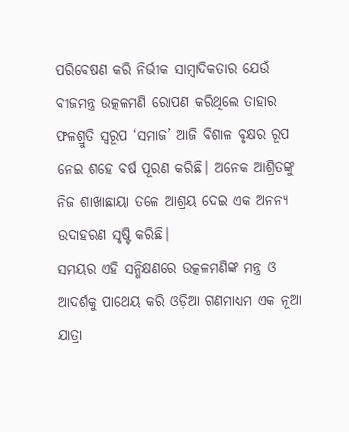ପରିବେଷଣ କରି ନିର୍ଭୀକ ସାମ୍ବାଦିକତାର ଯେଉଁ ବୀଜମନ୍ତ୍ର ଉତ୍କଳମଣି ରୋପଣ କରିଥିଲେ ତାହାର ଫଳଶ୍ରୁତି ସ୍ୱରୂପ ‘ସମାଜ’ ଆଜି ବିଶାଳ ବୃକ୍ଷର ରୂପ ନେଇ ଶହେ ବର୍ଷ ପୂରଣ କରିଛି। ଅନେକ ଆଶ୍ରିତଙ୍କୁ ନିଜ ଶାଖାଛାୟା ତଳେ ଆଶ୍ରୟ ଦେଇ ଏକ ଅନନ୍ୟ ଉଦାହରଣ ସୃଷ୍ଟି କରିଛି।
ସମୟର ଏହି ସନ୍ଧିକ୍ଷଣରେ ଉତ୍କଳମଣିଙ୍କ ମନ୍ତ୍ର ଓ ଆଦର୍ଶକୁ ପାଥେୟ କରି ଓଡ଼ିଆ ଗଣମାଧ୍ୟମ ଏକ ନୂଆ ଯାତ୍ରା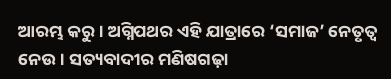ଆରମ୍ଭ କରୁ। ଅଗ୍ନିପଥର ଏହି ଯାତ୍ରାରେ ‘ସମାଜ’ ନେତୃତ୍ୱ ନେଉ। ସତ୍ୟବାଦୀର ମଣିଷଗଢ଼ା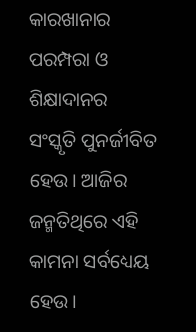କାରଖାନାର ପରମ୍ପରା ଓ ଶିକ୍ଷାଦାନର ସଂସ୍କୃତି ପୁନର୍ଜୀବିତ ହେଉ। ଆଜିର ଜନ୍ମତିଥିରେ ଏହି କାମନା ସର୍ବଧ୍ୟେୟ ହେଉ।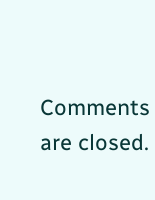Comments are closed.